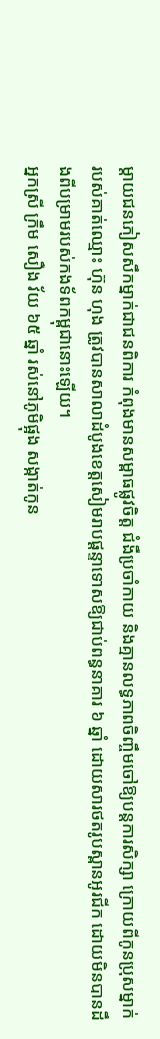ម្តាយជនភៀសសឹកម្នាក់ជាជនពិការ កំពុងមានសម្ពាធផ្លូវចិត្ត ជំងឺប្រចាំកាយ និងគ្មានលទ្ធភាពចិញ្ចឹមចៅឱ្យបន្តការសិក្សា ក្រោយពីកូនប្រុសម្នាក់របស់គាត់ឈ្មោះ ហ៊ុន ហុង ត្រូវបានសាលាដំបូងខេត្តសៀមរាបផ្ដន្ទាទោសឱ្យជាប់ពន្ធនាគារ ៦ ឆ្នាំ ដោយសារថតរូបស្ពានអូរជីក ដោយមិនបានដឹងពីបម្រាមរបស់កងទ័ពកម្ពុជានោះឡើយ។
អ្នកស្រី ក្រឹម សឿង វ័យ ៦៥ ឆ្នាំ រស់នៅភូមិផ្អុង សង្កាត់កូន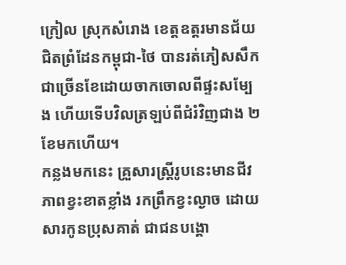ក្រៀល ស្រុកសំរោង ខេត្តឧត្តរមានជ័យ ជិតព្រំដែនកម្ពុជា-ថៃ បានរត់ភៀសសឹកជាច្រើនខែដោយចាកចោលពីផ្ទះសម្បែង ហើយទើបវិលត្រឡប់ពីជំរំវិញជាង ២ ខែមកហើយ។
កន្លងមកនេះ គ្រួសារស្ត្រីរូបនេះមានជីវភាពខ្វះខាតខ្លាំង រកព្រឹកខ្វះល្ងាច ដោយសារកូនប្រុសគាត់ ជាជនបង្គោ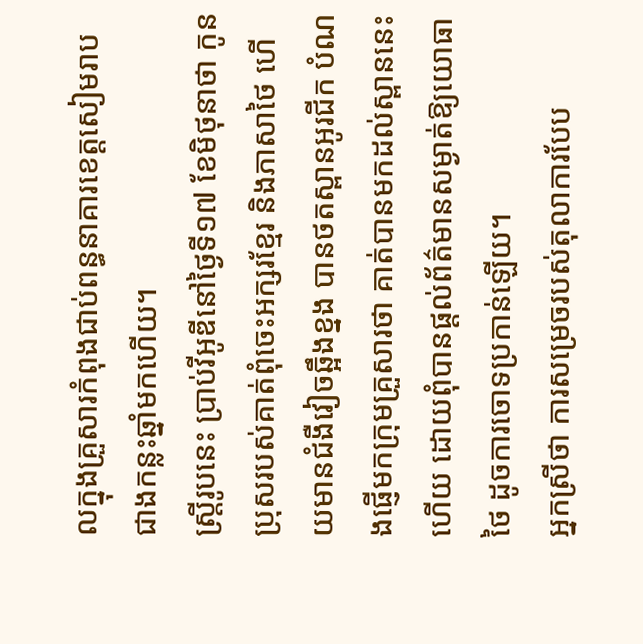លក្នុងគ្រួសារកំពុងជាប់ពន្ធនាគារខេត្តសៀមរាបជាងកន្លះឆ្នាំមកហើយ។
ស្ត្រីរូបនេះ ប្រាប់វីអូឌីនៅថ្ងៃទី១៧ ខែមិថុនាថា កូនប្រុសរបស់គាត់ពុំចេះអក្សរខ្មែរ និងភាសាថៃ ហើយមានជំងឺវៀចឆ្អឹងខ្នង បានថតស្ពានអូរជីក បំណងផ្ញើមកក្រុមគ្រួសារថា គាត់បានមកដល់ស្ពាននេះហើយ ដោយពុំបានផ្តល់ព័ត៌មានសម្ងាត់ឱ្យយោធាថៃ ដូចការចោទប្រកាន់ឡើយ។
អ្នកស្រីថា ការសម្រេចរបស់តុលាការបែប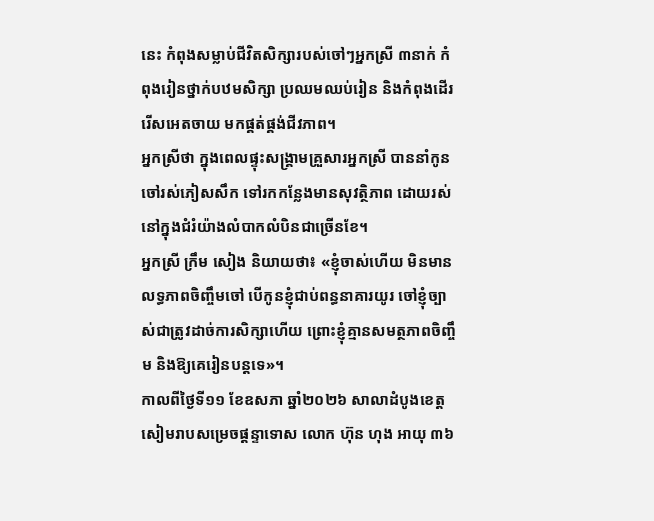នេះ កំពុងសម្លាប់ជីវិតសិក្សារបស់ចៅៗអ្នកស្រី ៣នាក់ កំពុងរៀនថ្នាក់បឋមសិក្សា ប្រឈមឈប់រៀន និងកំពុងដើររើសអេតចាយ មកផ្គត់ផ្គង់ជីវភាព។
អ្នកស្រីថា ក្នុងពេលផ្ទុះសង្គ្រាមគ្រួសារអ្នកស្រី បាននាំកូនចៅរស់ភៀសសឹក ទៅរកកន្លែងមានសុវត្ថិភាព ដោយរស់នៅក្នុងជំរំយ៉ាងលំបាកលំបិនជាច្រើនខែ។
អ្នកស្រី ក្រឹម សៀង និយាយថា៖ «ខ្ញុំចាស់ហើយ មិនមានលទ្ធភាពចិញ្ចឹមចៅ បើកូនខ្ញុំជាប់ពន្ធនាគារយូរ ចៅខ្ញុំច្បាស់ជាត្រូវដាច់ការសិក្សាហើយ ព្រោះខ្ញុំគ្មានសមត្ថភាពចិញ្ចឹម និងឱ្យគេរៀនបន្តទេ»។
កាលពីថ្ងៃទី១១ ខែឧសភា ឆ្នាំ២០២៦ សាលាដំបូងខេត្តសៀមរាបសម្រេចផ្តន្ទាទោស លោក ហ៊ុន ហុង អាយុ ៣៦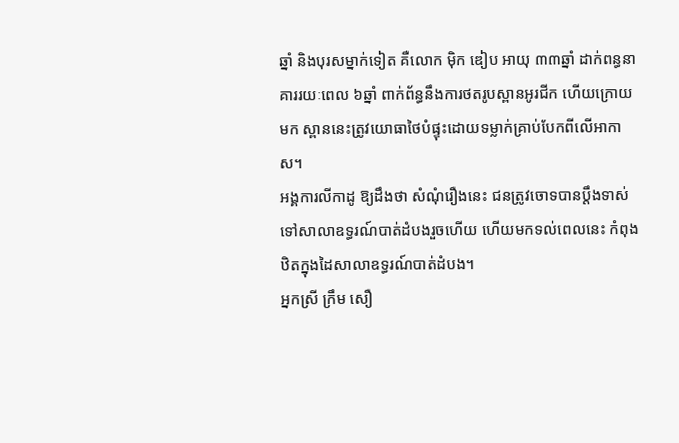ឆ្នាំ និងបុរសម្នាក់ទៀត គឺលោក ម៉ិក ឌៀប អាយុ ៣៣ឆ្នាំ ដាក់ពន្ធនាគាររយៈពេល ៦ឆ្នាំ ពាក់ព័ន្ធនឹងការថតរូបស្ពានអូរជីក ហើយក្រោយមក ស្ពាននេះត្រូវយោធាថៃបំផ្ទុះដោយទម្លាក់គ្រាប់បែកពីលើអាកាស។
អង្គការលីកាដូ ឱ្យដឹងថា សំណុំរឿងនេះ ជនត្រូវចោទបានប្តឹងទាស់ទៅសាលាឧទ្ធរណ៍បាត់ដំបងរួចហើយ ហើយមកទល់ពេលនេះ កំពុងឋិតក្នុងដៃសាលាឧទ្ធរណ៍បាត់ដំបង។
អ្នកស្រី ក្រឹម សឿ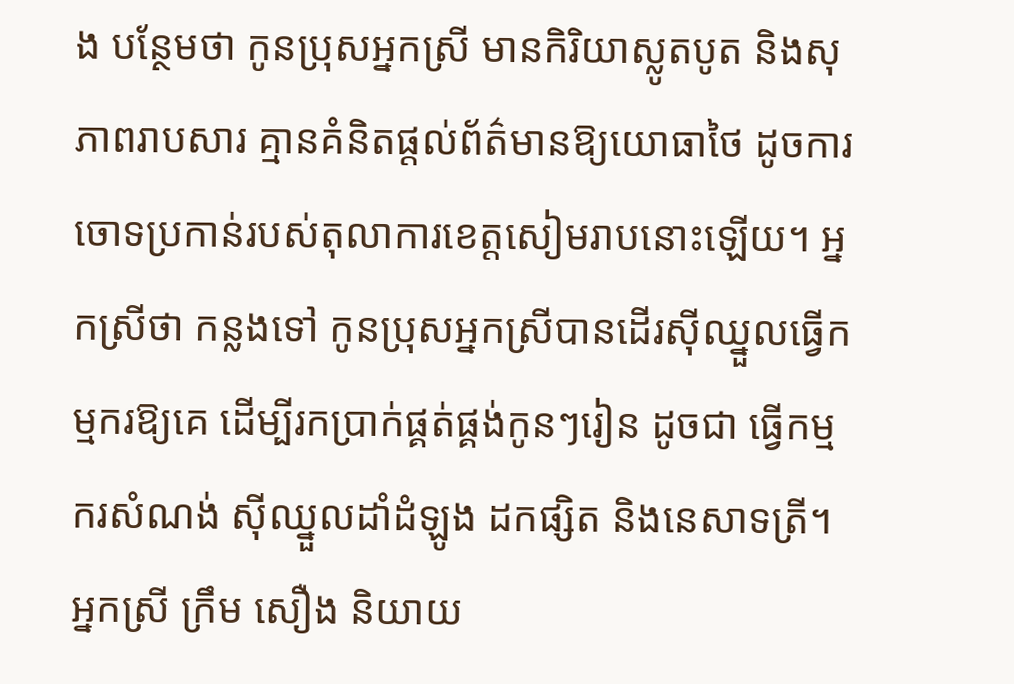ង បន្ថែមថា កូនប្រុសអ្នកស្រី មានកិរិយាស្លូតបូត និងសុភាពរាបសារ គ្មានគំនិតផ្តល់ព័ត៌មានឱ្យយោធាថៃ ដូចការចោទប្រកាន់របស់តុលាការខេត្តសៀមរាបនោះឡើយ។ អ្នកស្រីថា កន្លងទៅ កូនប្រុសអ្នកស្រីបានដើរស៊ីឈ្នួលធ្វើកម្មករឱ្យគេ ដើម្បីរកប្រាក់ផ្គត់ផ្គង់កូនៗរៀន ដូចជា ធ្វើកម្មករសំណង់ ស៊ីឈ្នួលដាំដំឡូង ដកផ្សិត និងនេសាទត្រី។
អ្នកស្រី ក្រឹម សឿង និយាយ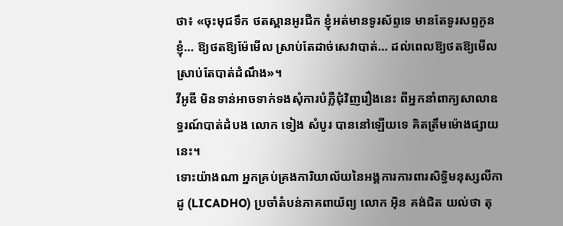ថា៖ «ចុះមុជទឹក ថតស្ពានអូរជីក ខ្ញុំអត់មានទូរស័ព្ទទេ មានតែទូរសព្ទកូនខ្ញុំ… ឱ្យថតឱ្យម៉ែមើល ស្រាប់តែដាច់សេវាបាត់… ដល់ពេលឱ្យថតឱ្យមើល ស្រាប់តែបាត់ដំណឹង»។
វីអូឌី មិនទាន់អាចទាក់ទងសុំការបំភ្លឺជុំវិញរឿងនេះ ពីអ្នកនាំពាក្យសាលាឧទ្ធរណ៍បាត់ដំបង លោក ទៀង សំបូរ បាននៅឡើយទេ គិតត្រឹមម៉ោងផ្សាយនេះ។
ទោះយ៉ាងណា អ្នកគ្រប់គ្រងការិយាល័យនៃអង្គការការពារសិទ្ធិមនុស្សលីកាដូ (LICADHO) ប្រចាំតំបន់ភាគពាយ័ព្យ លោក អ៊ិន គង់ជិត យល់ថា តុ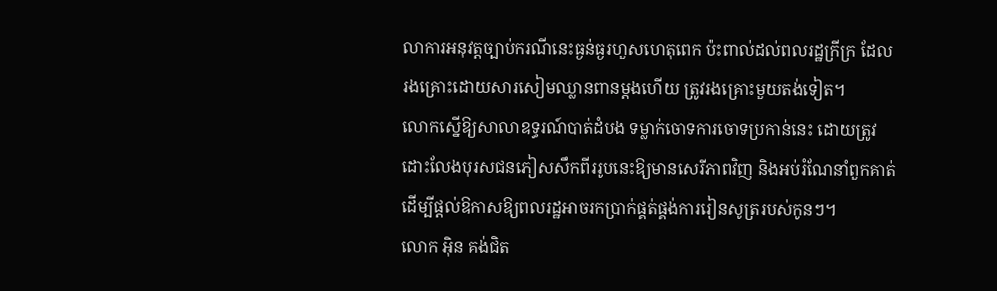លាការអនុវត្តច្បាប់ករណីនេះធ្ងន់ធ្ងរហួសហេតុពេក ប៉ះពាល់ដល់ពលរដ្ឋក្រីក្រ ដែលរងគ្រោះដោយសារសៀមឈ្លានពានម្តងហើយ ត្រូវរងគ្រោះមួយតង់ទៀត។
លោកស្នើឱ្យសាលាឧទ្ធរណ៍បាត់ដំបង ទម្លាក់ចោទការចោទប្រកាន់នេះ ដោយត្រូវដោះលែងបុរសជនភៀសសឹកពីររូបនេះឱ្យមានសេរីភាពវិញ និងអប់រំណែនាំពួកគាត់ ដើម្បីផ្តល់ឱកាសឱ្យពលរដ្ឋអាចរកប្រាក់ផ្គត់ផ្គង់ការរៀនសូត្ររបស់កូនៗ។
លោក អ៊ិន គង់ជិត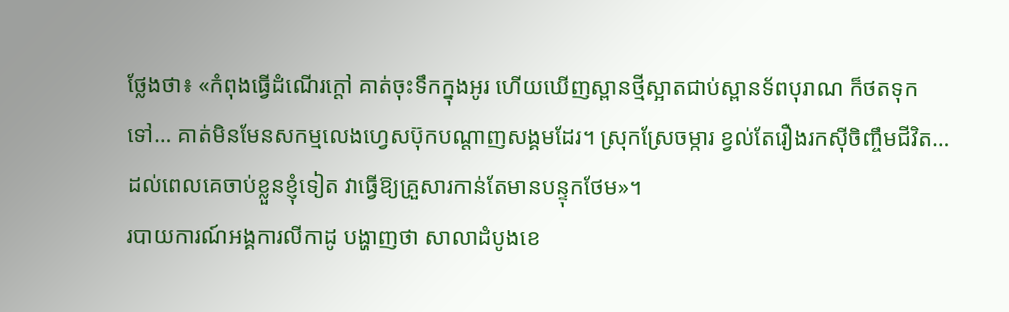ថ្លែងថា៖ «កំពុងធ្វើដំណើរក្ដៅ គាត់ចុះទឹកក្នុងអូរ ហើយឃើញស្ពានថ្មីស្អាតជាប់ស្ពានទ័ពបុរាណ ក៏ថតទុកទៅ… គាត់មិនមែនសកម្មលេងហ្វេសប៊ុកបណ្ដាញសង្គមដែរ។ ស្រុកស្រែចម្ការ ខ្វល់តែរឿងរកស៊ីចិញ្ចឹមជីវិត… ដល់ពេលគេចាប់ខ្លួនខ្ញុំទៀត វាធ្វើឱ្យគ្រួសារកាន់តែមានបន្ទុកថែម»។
របាយការណ៍អង្គការលីកាដូ បង្ហាញថា សាលាដំបូងខេ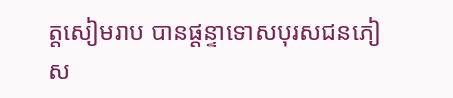ត្តសៀមរាប បានផ្ដន្ទាទោសបុរសជនភៀស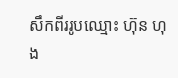សឹកពីររូបឈ្មោះ ហ៊ុន ហុង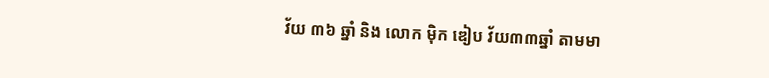វ័យ ៣៦ ឆ្នាំ និង លោក ម៉ិក ឌៀប វ័យ៣៣ឆ្នាំ តាមមា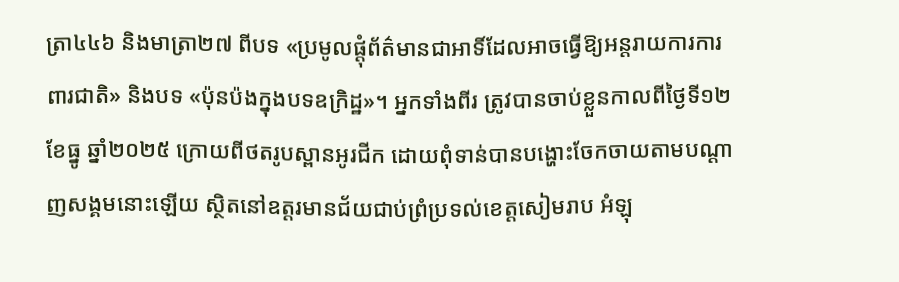ត្រា៤៤៦ និងមាត្រា២៧ ពីបទ «ប្រមូលផ្តុំព័ត៌មានជាអាទិ៍ដែលអាចធ្វើឱ្យអន្តរាយការការពារជាតិ» និងបទ «ប៉ុនប៉ងក្នុងបទឧក្រិដ្ឋ»។ អ្នកទាំងពីរ ត្រូវបានចាប់ខ្លួនកាលពីថ្ងៃទី១២ ខែធ្នូ ឆ្នាំ២០២៥ ក្រោយពីថតរូបស្ពានអូរជីក ដោយពុំទាន់បានបង្ហោះចែកចាយតាមបណ្ដាញសង្គមនោះឡើយ ស្ថិតនៅឧត្តរមានជ័យជាប់ព្រំប្រទល់ខេត្តសៀមរាប អំឡុ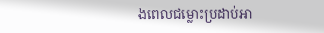ងពេលជម្លោះប្រដាប់អា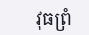វុធព្រំ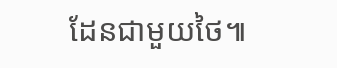ដែនជាមួយថៃ៕